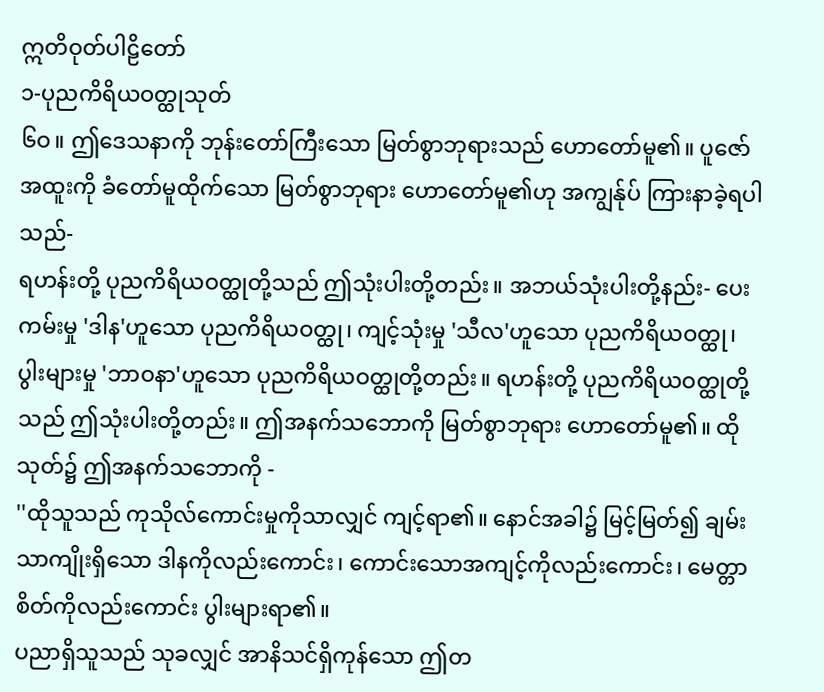ဣတိဝုတ်ပါဠိတော်
၁-ပုညကိရိယဝတ္ထုသုတ်
၆ဝ။ ဤဒေသနာကို ဘုန်းတော်ကြီးသော မြတ်စွာဘုရားသည် ဟောတော်မူ၏။ ပူဇော်အထူးကို ခံတော်မူထိုက်သော မြတ်စွာဘုရား ဟောတော်မူ၏ဟု အကျွန်ုပ် ကြားနာခဲ့ရပါသည်-
ရဟန်းတို့ ပုညကိရိယဝတ္ထုတို့သည် ဤသုံးပါးတို့တည်း။ အဘယ်သုံးပါးတို့နည်း- ပေးကမ်းမှု 'ဒါန'ဟူသော ပုညကိရိယဝတ္ထု၊ ကျင့်သုံးမှု 'သီလ'ဟူသော ပုညကိရိယဝတ္ထု၊ ပွါးများမှု 'ဘာဝနာ'ဟူသော ပုညကိရိယဝတ္ထုတို့တည်း။ ရဟန်းတို့ ပုညကိရိယဝတ္ထုတို့သည် ဤသုံးပါးတို့တည်း။ ဤအနက်သဘောကို မြတ်စွာဘုရား ဟောတော်မူ၏။ ထိုသုတ်၌ ဤအနက်သဘောကို -
''ထိုသူသည် ကုသိုလ်ကောင်းမှုကိုသာလျှင် ကျင့်ရာ၏။ နောင်အခါ၌ မြင့်မြတ်၍ ချမ်းသာကျိုးရှိသော ဒါနကိုလည်းကောင်း၊ ကောင်းသောအကျင့်ကိုလည်းကောင်း၊ မေတ္တာစိတ်ကိုလည်းကောင်း ပွါးများရာ၏။
ပညာရှိသူသည် သုခလျှင် အာနိသင်ရှိကုန်သော ဤတ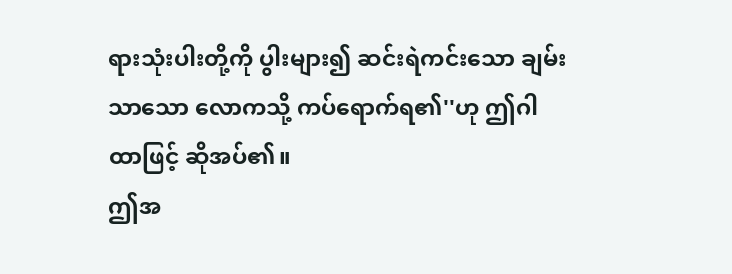ရားသုံးပါးတို့ကို ပွါးများ၍ ဆင်းရဲကင်းသော ချမ်းသာသော လောကသို့ ကပ်ရောက်ရ၏''ဟု ဤဂါထာဖြင့် ဆိုအပ်၏။
ဤအ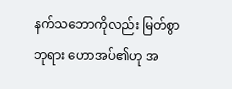နက်သဘောကိုလည်း မြတ်စွာဘုရား ဟောအပ်၏ဟု အ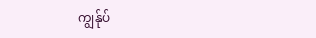ကျွန်ုပ်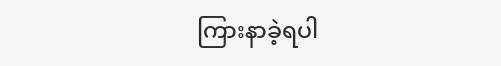ကြားနာခဲ့ရပါ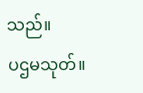သည်။
ပဌမသုတ်။